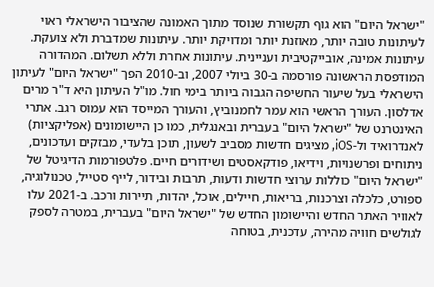"ישראל היום" הוא גוף תקשורת שנוסד מתוך האמונה שהציבור הישראלי ראוי לעיתונות טובה יותר, מאוזנת יותר ומדויקת יותר. עיתונות שמדברת ולא צועקת. עיתונות אמינה, אובייקטיבית ועניינית. עיתונות אחרת וללא תשלום. המהדורה המודפסת הראשונה פורסמה ב-30 ביולי 2007, וב-2010 הפך "ישראל היום" לעיתון הישראלי בעל שיעור החשיפה הגבוה ביותר בימי חול. מו"ל העיתון היא ד"ר מרים אדלסון. העורך הראשי הוא עמר לחמנוביץ, והעורך המייסד הוא עמוס רגב. אתרי האינטרנט של "ישראל היום" בעברית ובאנגלית, כמו כן היישומונים (אפליקציות) לאנדרואיד ול-iOS, מציגים חדשות מסביב לשעון, תוכן בלעדי, מבזקים ועדכונים, ניתוחים ופרשנויות, וידיאו, פודקאסטים ושידורים חיים. פלטפורמות הדיגיטל של "ישראל היום" כוללות ערוצי חדשות ודעות, תרבות ובידור, לייף סטייל, טכנולוגיה, ספורט, כלכלה וצרכנות, בריאות, חיילים, אוכל, יהדות, תיירות ורכב. ב-2021 עלו לאוויר האתר החדש והיישומון החדש של "ישראל היום" בעברית, במטרה לספק לגולשים חוויה מהירה, עדכנית, בטוחה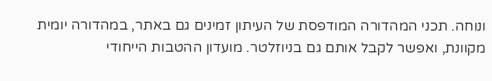ונוחה. תכני המהדורה המודפסת של העיתון זמינים גם באתר, במהדורה יומית מקוונת, ואפשר לקבל אותם גם בניוזלטר. מועדון ההטבות הייחודי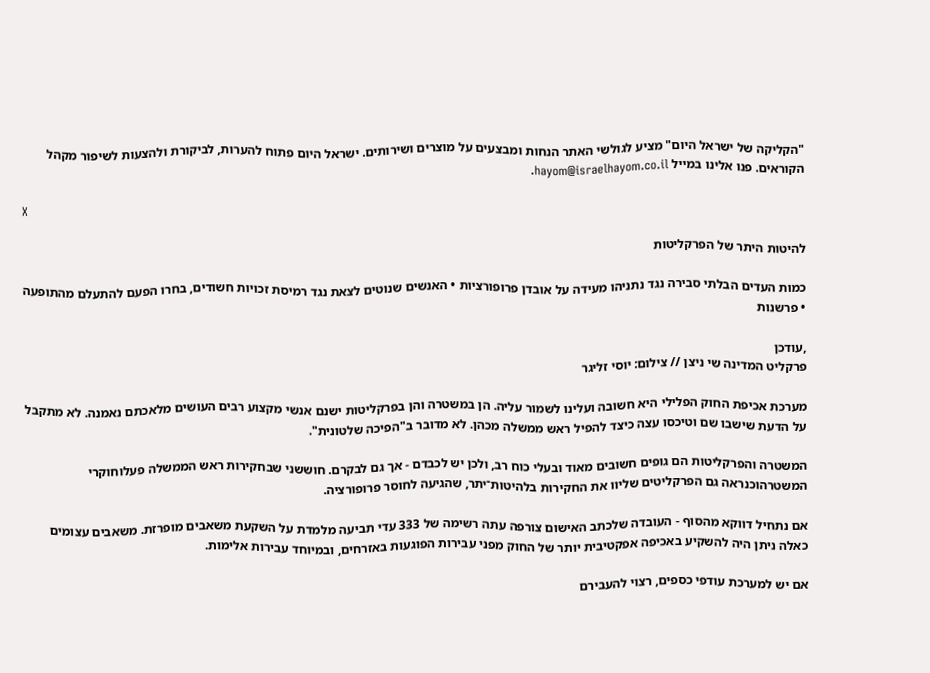"הקליקה של ישראל היום" מציע לגולשי האתר הנחות ומבצעים על מוצרים ושירותים. ישראל היום פתוח להערות, לביקורת ולהצעות לשיפור מקהל הקוראים. פנו אלינו במייל hayom@israelhayom.co.il.

X

להיטות היתר של הפרקליטות

כמות העדים הבלתי סבירה נגד נתניהו מעידה על אובדן פרופורציות • האנשים שנוטים לצאת נגד רמיסת זכויות חשודים, בחרו הפעם להתעלם מהתופעה • פרשנות

,עודכן
פרקליט המדינה שי ניצן // צילום: יוסי זליגר

מערכת אכיפת החוק הפלילי היא חשובה ועלינו לשמור עליה. הן במשטרה והן בפרקליטות ישנם אנשי מקצוע רבים העושים מלאכתם נאמנה. לא מתקבל על הדעת שישבו שם וטיכסו עצה כיצד להפיל ראש ממשלה מכהן. לא מדובר ב"הפיכה שלטונית".

המשטרה והפרקליטות הם גופים חשובים מאוד ובעלי כוח רב, ולכן יש לכבדם - אך גם לבקרם. חוששני שבחקירות ראש הממשלה פעלוחוקרי המשטרהוכנראה גם הפרקליטים שליוו את החקירות בלהיטות־יתר, שהגיעה לחוסר פרופורציה.

אם נתחיל דווקא מהסוף - העובדה שלכתב האישום צורפה עתה רשימה של 333 עדי תביעה מלמדת על השקעת משאבים מופרזת. משאבים עצומים כאלה ניתן היה להשקיע באכיפה אפקטיבית יותר של החוק מפני עבירות הפוגעות באזרחים, ובמיוחד עבירות אלימות.

אם יש למערכת עודפי כספים, רצוי להעבירם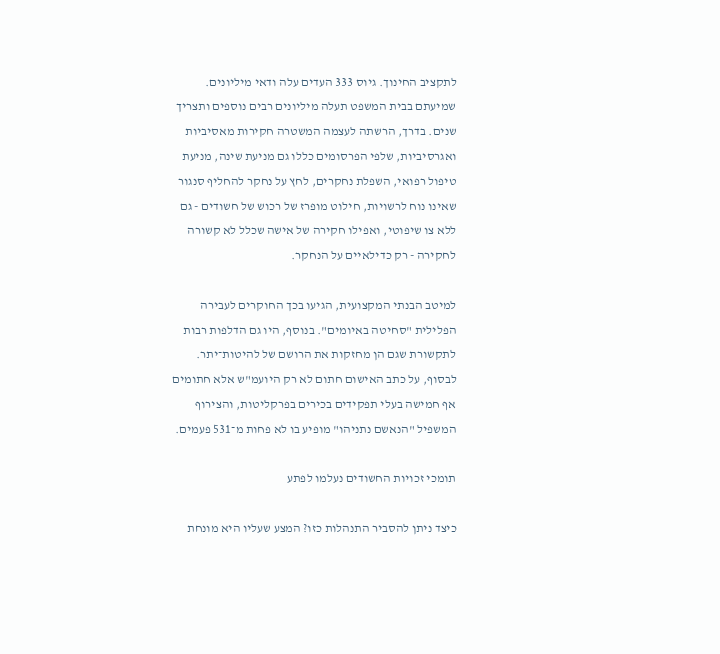לתקציב החינוך. גיוס 333 העדים עלה ודאי מיליונים. שמיעתם בבית המשפט תעלה מיליונים רבים נוספים ותצריך שנים. בדרך, הרשתה לעצמה המשטרה חקירות מאסיביות ואגרסיביות, שלפי הפרסומים כללו גם מניעת שינה, מניעת טיפול רפואי, השפלת נחקרים, לחץ על נחקר להחליף סנגור שאינו נוח לרשויות, חילוט מופרז של רכוש של חשודים - גם ללא צו שיפוטי, ואפילו חקירה של אישה שכלל לא קשורה לחקירה - רק כדילאיים על הנחקר.

למיטב הבנתי המקצועית, הגיעו בכך החוקרים לעבירה הפלילית "סחיטה באיומים". בנוסף, היו גם הדלפות רבות לתקשורת שגם הן מחזקות את הרושם של להיטות־יתר. לבסוף, על כתב האישום חתום לא רק היועמ"ש אלא חתומים אף חמישה בעלי תפקידים בכירים בפרקליטות, והצירוף המשפיל "הנאשם נתניהו" מופיע בו לא פחות מ־531 פעמים.

תומכי זכויות החשודים נעלמו לפתע

כיצד ניתן להסביר התנהלות כזו? המצע שעליו היא מונחת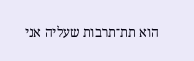הוא תת־תרבות שעליה אני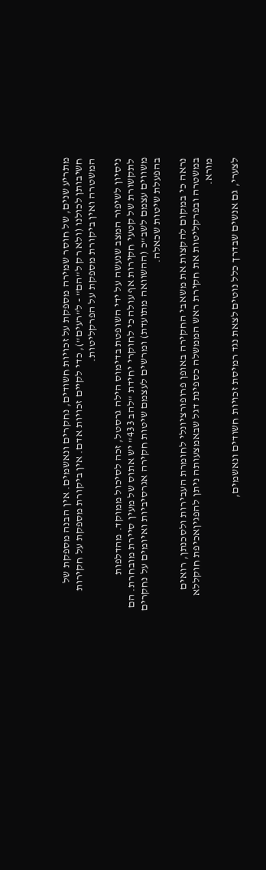מתריע שנים, של חוסר שמירה מספקת על זכויות חשודים, נחקרים ונאשמים. אין הבנה מספקת של חשיבותן לכולנו (ולא רק ל"הם" - ל"רעים"), כדי לקיים זכויות אדם. אין ביקורת מספקת על חקירות המשטרה ואין ביקורת מספקת על הפרקליטות.

ניסיון לשיפור המצב שנעשה על ידי השופטת בדימוס הילה גרסטל, זכה לסיכול ממוקד. מהדלפות לתקשורת של קטעי חקירות אף עולה כי לחוקרי יחידת "להב 433" יש אתוס של מעין סיירת מובחרת. הם משווים עצמם לשב"כ (ההשוואה מתועדת) ומרשים לעצמם שיטות חקירה אגרסיביות ואיומים על נחקרים בהפעלת שיטות שכאלה.

נראה כי במקום להקצות את משאבי החקירה באופן פרופורציונלי לחומרת העבירות ולסכנתן, רואים במשטרה ובפרקליטות את חקירת ראש הממשלה כספינת דגל שבאמצעותה ניתן להפגיןאכיפת חוקללא מורא.

לצערי, גם אנשים שבדרך כלל נוטים לצאת נגד רמיסת זכויות חשודים ונאשמים,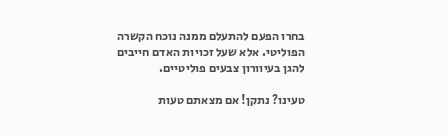בחרו הפעם להתעלם ממנה נוכח הקשרה הפוליטי. אלא שעל זכויות האדם חייבים להגן בעיוורון צבעים פוליטיים.

טעינו? נתקן! אם מצאתם טעות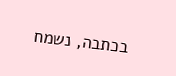בכתבה, נשמח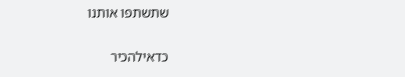שתשתפו אותנו

כדאילהכיר